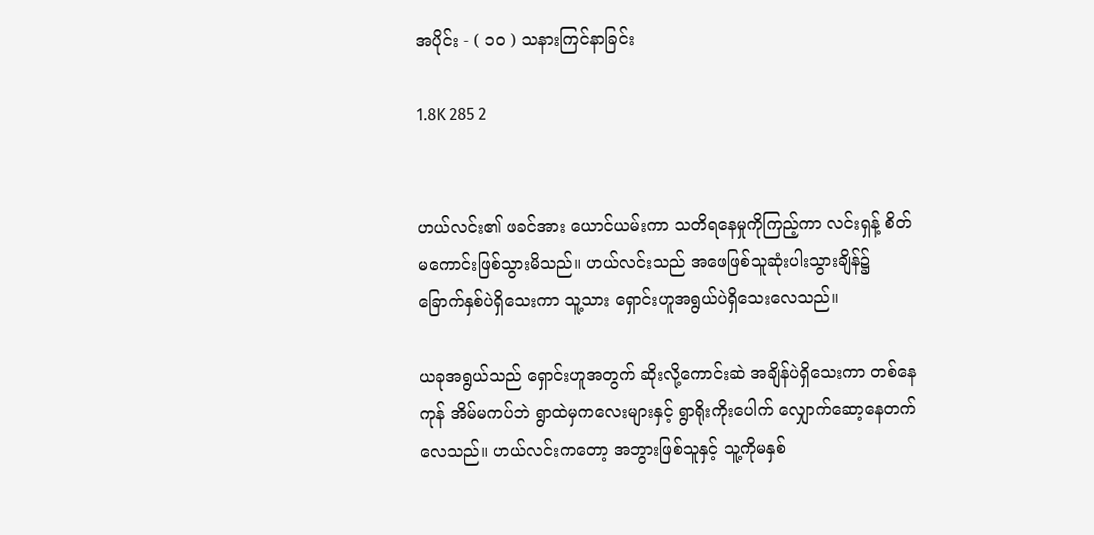အပိုင်း - ( ၁၀ ) သနားကြင်နာခြင်း

1.8K 285 2


ဟယ်လင်း၏ ဖခင်အား ယောင်ယမ်းကာ သတိရနေမှုကိုကြည့်ကာ လင်းရှန့် စိတ်မကောင်းဖြစ်သွားမိသည်။ ဟယ်လင်းသည် အဖေဖြစ်သူဆုံးပါးသွားချိန်၌ ခြောက်နှစ်ပဲရှိသေးကာ သူ့သား ရှောင်းဟူအရွယ်ပဲရှိသေးလေသည်။

ယခုအရွယ်သည် ရှောင်းဟူအတွက် ဆိုးလို့ကောင်းဆဲ အချိန်ပဲရှိသေးကာ တစ်နေကုန် အိမ်မကပ်ဘဲ ရွာထဲမှကလေးများနှင့် ရွာရိုးကိုးပေါက် လျှောက်ဆော့နေတက်လေသည်။ ဟယ်လင်းကတော့ အဘွားဖြစ်သူနှင့် သူ့ကိုမနှစ်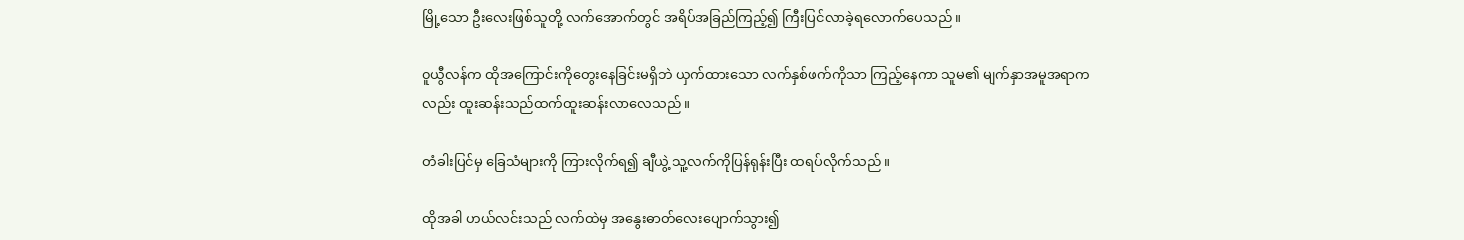မြို့သော ဦးလေးဖြစ်သူတို့ လက်အောက်တွင် အရိပ်အခြည်ကြည့်၍ ကြီးပြင်လာခဲ့ရလောက်ပေသည်။

၀ူယွီလန်က ထိုအကြောင်းကိုတွေးနေခြင်းမရှိဘဲ ယှက်ထားသော လက်နှစ်ဖက်ကိုသာ ကြည့်နေကာ သူမ၏ မျက်နှာအမူအရာကလည်း ထူးဆန်းသည်ထက်ထူးဆန်းလာလေသည်။

တံခါးပြင်မှ ခြေသံများကို ကြားလိုက်ရ၍ ချီယွဲ့ သူ့လက်ကိုပြန်ရုန်းပြီး ထရပ်လိုက်သည်။

ထိုအခါ ဟယ်လင်းသည် လက်ထဲမှ အနွေးဓာတ်လေးပျောက်သွား၍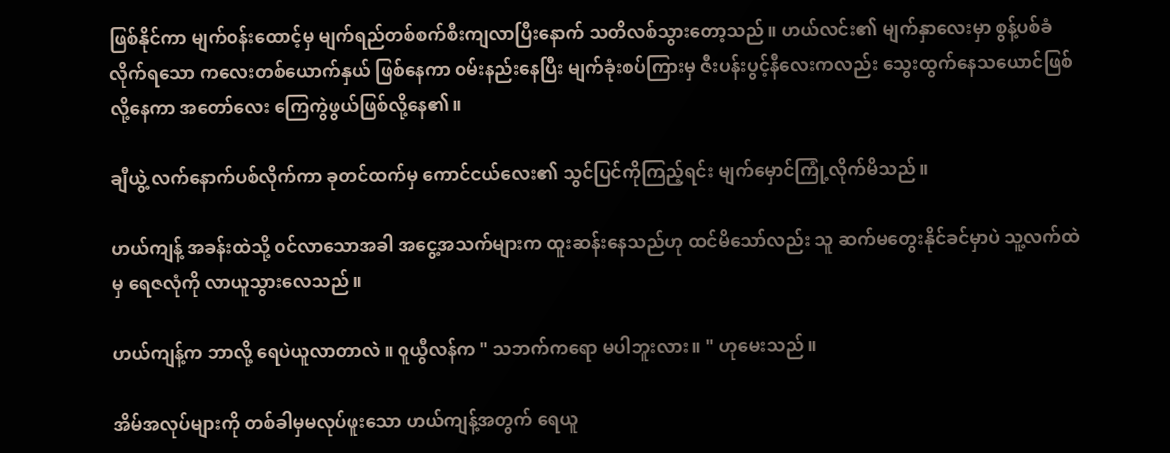ဖြစ်နိုင်ကာ မျက်၀န်းထောင့်မှ မျက်ရည်တစ်စက်စီးကျလာပြီးနောက် သတိလစ်သွားတော့သည်။ ဟယ်လင်း၏ မျက်နှာလေးမှာ စွန့်ပစ်ခံလိုက်ရသော ကလေးတစ်ယောက်နှယ် ဖြစ်နေကာ ၀မ်းနည်းနေပြီး မျက်ခုံးစပ်ကြားမှ ဇီးပန်းပွင့်နီလေးကလည်း သွေးထွက်နေသယောင်ဖြစ်လို့နေကာ အတော်လေး ကြေကွဲဖွယ်ဖြစ်လို့နေ၏။

ချီယွဲ့ လက်နောက်ပစ်လိုက်ကာ ခုတင်ထက်မှ ကောင်ငယ်လေး၏ သွင်ပြင်ကိုကြည့်ရင်း မျက်မှောင်ကြုံ့လိုက်မိသည်။

ဟယ်ကျန့် အခန်းထဲသို့ ၀င်လာသောအခါ အငွေ့အသက်များက ထူးဆန်းနေသည်ဟု ထင်မိသော်လည်း သူ ဆက်မတွေးနိုင်ခင်မှာပဲ သူ့လက်ထဲမှ ရေဇလုံကို လာယူသွားလေသည်။

ဟယ်ကျန့်က ဘာလို့ ရေပဲယူလာတာလဲ ။ ၀ူယွီလန်က " သဘက်ကရော မပါဘူးလား။ " ဟုမေးသည်။

အိမ်အလုပ်များကို တစ်ခါမှမလုပ်ဖူးသော ဟယ်ကျန့်အတွက် ရေယူ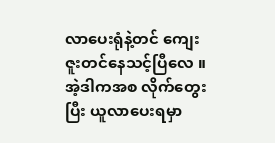လာပေးရုံနဲ့တင် ကျေးဇူးတင်နေသင့်ပြီလေ ။ အဲ့ဒါကအစ လိုက်တွေးပြီး ယူလာပေးရမှာ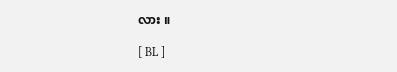လား ။

[ BL ]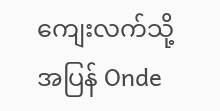ကျေးလက်သို့ အပြန် Onde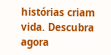histórias criam vida. Descubra agora